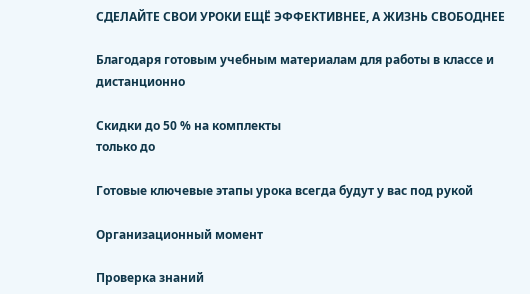СДЕЛАЙТЕ СВОИ УРОКИ ЕЩЁ ЭФФЕКТИВНЕЕ, А ЖИЗНЬ СВОБОДНЕЕ

Благодаря готовым учебным материалам для работы в классе и дистанционно

Скидки до 50 % на комплекты
только до

Готовые ключевые этапы урока всегда будут у вас под рукой

Организационный момент

Проверка знаний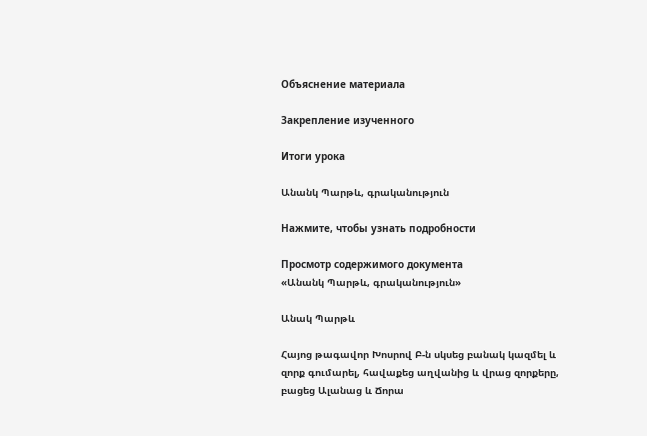Объяснение материала

Закрепление изученного

Итоги урока

Անանկ Պարթև, գրականություն

Нажмите, чтобы узнать подробности

Просмотр содержимого документа
«Անանկ Պարթև, գրականություն»

Անակ Պարթև

Հայոց թագավոր Խոսրով Բ-ն սկսեց բանակ կազմել և զորք գումարել, հավաքեց աղվանից և վրաց զորքերը, բացեց Ալանաց և Ճորա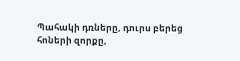Պահակի դռները, դուրս բերեց հոների զորքը,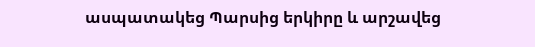ասպատակեց Պարսից երկիրը և արշավեց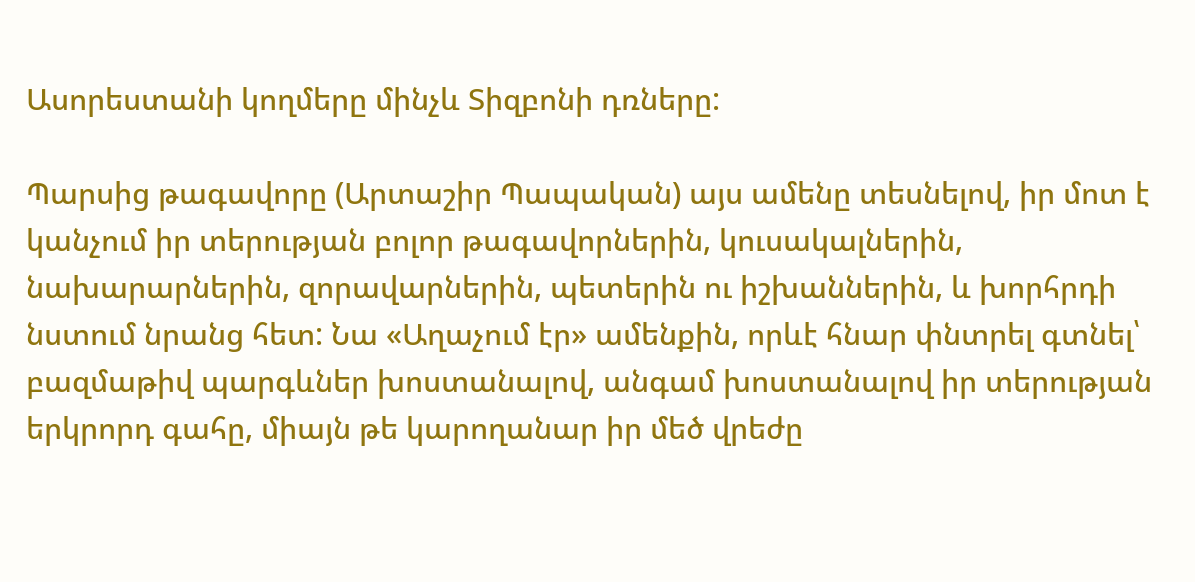Ասորեստանի կողմերը մինչև Տիզբոնի դռները:

Պարսից թագավորը (Արտաշիր Պապական) այս ամենը տեսնելով, իր մոտ է կանչում իր տերության բոլոր թագավորներին, կուսակալներին, նախարարներին, զորավարներին, պետերին ու իշխաններին, և խորհրդի նստում նրանց հետ: Նա «Աղաչում էր» ամենքին, որևէ հնար փնտրել գտնել՝ բազմաթիվ պարգևներ խոստանալով, անգամ խոստանալով իր տերության երկրորդ գահը, միայն թե կարողանար իր մեծ վրեժը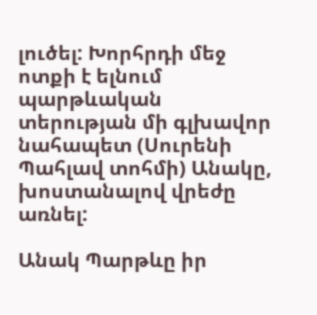լուծել: Խորհրդի մեջ ոտքի է ելնում պարթևական տերության մի գլխավոր նահապետ (Սուրենի Պահլավ տոհմի) Անակը, խոստանալով վրեժը առնել:

Անակ Պարթևը իր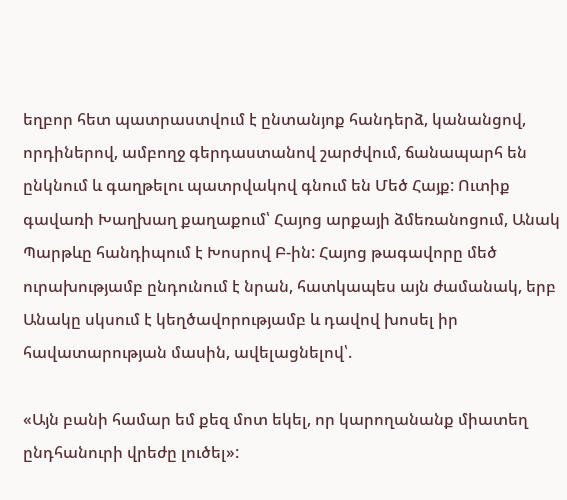եղբոր հետ պատրաստվում է ընտանյոք հանդերձ, կանանցով, որդիներով, ամբողջ գերդաստանով շարժվում, ճանապարհ են ընկնում և գաղթելու պատրվակով գնում են Մեծ Հայք: Ուտիք գավառի Խաղխաղ քաղաքում՝ Հայոց արքայի ձմեռանոցում, Անակ Պարթևը հանդիպում է Խոսրով Բ-ին: Հայոց թագավորը մեծ ուրախությամբ ընդունում է նրան, հատկապես այն ժամանակ, երբ Անակը սկսում է կեղծավորությամբ և դավով խոսել իր հավատարության մասին, ավելացնելով՝.

«Այն բանի համար եմ քեզ մոտ եկել, որ կարողանանք միատեղ ընդհանուրի վրեժը լուծել»: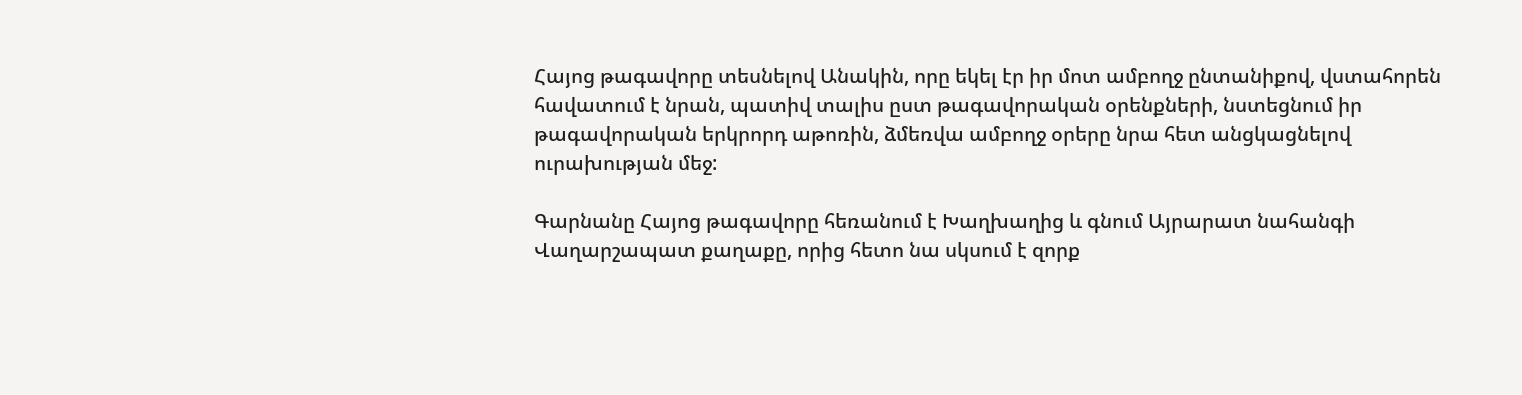Հայոց թագավորը տեսնելով Անակին, որը եկել էր իր մոտ ամբողջ ընտանիքով, վստահորեն հավատում է նրան, պատիվ տալիս ըստ թագավորական օրենքների, նստեցնում իր թագավորական երկրորդ աթոռին, ձմեռվա ամբողջ օրերը նրա հետ անցկացնելով ուրախության մեջ:

Գարնանը Հայոց թագավորը հեռանում է Խաղխաղից և գնում Այրարատ նահանգի Վաղարշապատ քաղաքը, որից հետո նա սկսում է զորք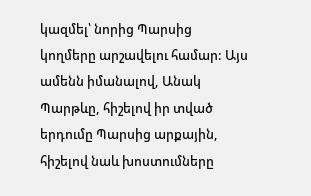կազմել՝ նորից Պարսից կողմերը արշավելու համար: Այս ամենն իմանալով, Անակ Պարթևը, հիշելով իր տված երդումը Պարսից արքային, հիշելով նաև խոստումները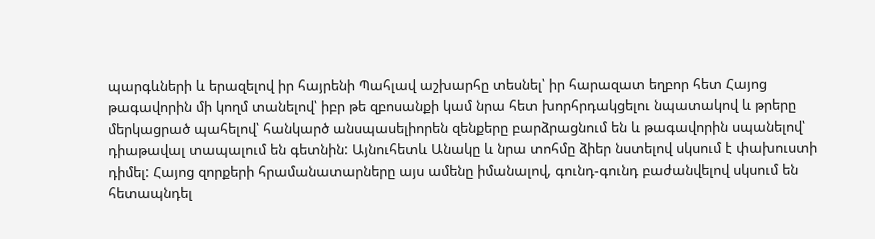պարգևների և երազելով իր հայրենի Պահլավ աշխարհը տեսնել՝ իր հարազատ եղբոր հետ Հայոց թագավորին մի կողմ տանելով՝ իբր թե զբոսանքի կամ նրա հետ խորհրդակցելու նպատակով և թրերը մերկացրած պահելով՝ հանկարծ անսպասելիորեն զենքերը բարձրացնում են և թագավորին սպանելով՝ դիաթավալ տապալում են գետնին: Այնուհետև Անակը և նրա տոհմը ձիեր նստելով սկսում է փախուստի դիմել: Հայոց զորքերի հրամանատարները այս ամենը իմանալով, գունդ-գունդ բաժանվելով սկսում են հետապնդել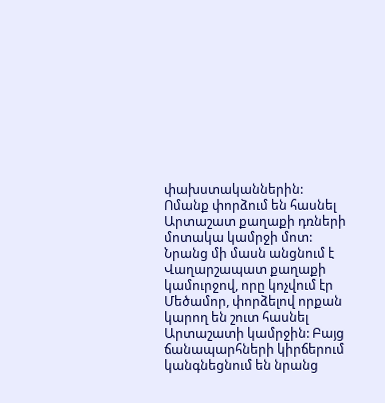փախստականներին: Ոմանք փորձում են հասնել Արտաշատ քաղաքի դռների մոտակա կամրջի մոտ: Նրանց մի մասն անցնում է Վաղարշապատ քաղաքի կամուրջով, որը կոչվում էր Մեծամոր, փորձելով որքան կարող են շուտ հասնել Արտաշատի կամրջին: Բայց ճանապարհների կիրճերում կանգնեցնում են նրանց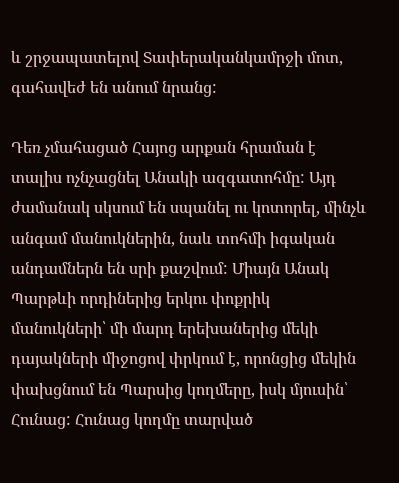և շրջապատելով Տափերականկամրջի մոտ, գահավեժ են անում նրանց:

Դեռ չմահացած Հայոց արքան հրաման է տալիս ոչնչացնել Անակի ազգատոհմը: Այդ ժամանակ սկսում են սպանել ու կոտորել, մինչև անգամ մանուկներին, նաև տոհմի իգական անդամներն են սրի քաշվում: Միայն Անակ Պարթևի որդիներից երկու փոքրիկ մանուկների՝ մի մարդ երեխաներից մեկի դայակների միջոցով փրկում է, որոնցից մեկին փախցնում են Պարսից կողմերը, իսկ մյուսին՝ Հունաց: Հունաց կողմը տարված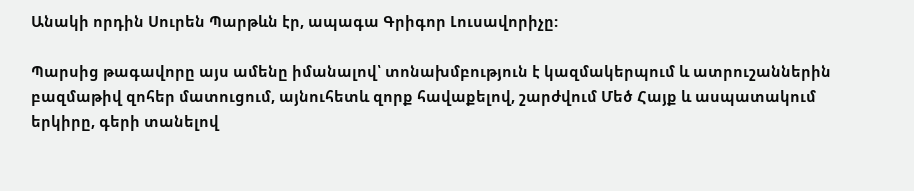Անակի որդին Սուրեն Պարթևն էր, ապագա Գրիգոր Լուսավորիչը:

Պարսից թագավորը այս ամենը իմանալով՝ տոնախմբություն է կազմակերպում և ատրուշաններին բազմաթիվ զոհեր մատուցում, այնուհետև զորք հավաքելով, շարժվում Մեծ Հայք և ասպատակում երկիրը, գերի տանելով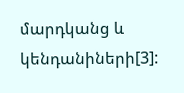մարդկանց և կենդանիների[3]: